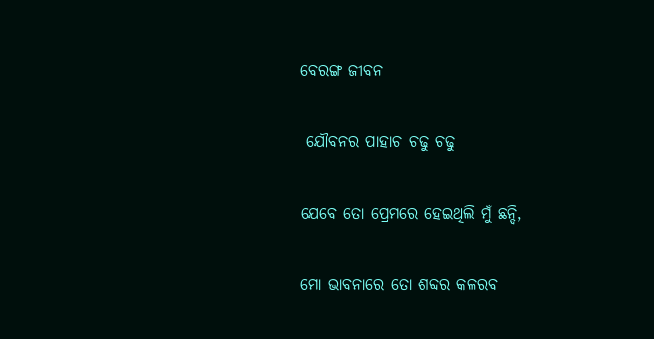ବେରଙ୍ଗ ଜୀବନ

 ଯୌବନର ପାହାଚ ଚଢୁ ଚଢୁ

ଯେବେ ତୋ ପ୍ରେମରେ ହେଇଥିଲି ମୁଁ ଛନ୍ଦି,

ମୋ ଭାବନାରେ ତୋ ଶବ୍ଦର କଳରବ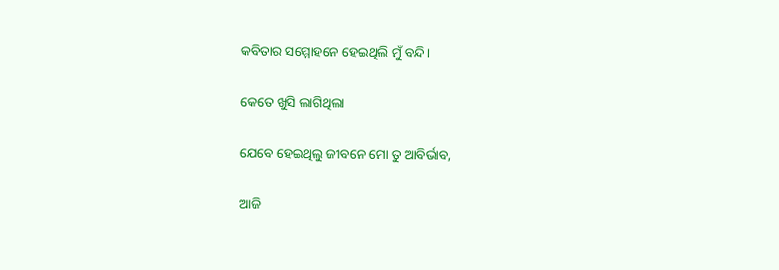କବିତାର ସମ୍ମୋହନେ ହେଇଥିଲି ମୁଁ ବନ୍ଦି।

କେତେ ଖୁସି ଲାଗିଥିଲା

ଯେବେ ହେଇଥିଲୁ ଜୀବନେ ମୋ ତୁ ଆବିର୍ଭାବ,

ଆଜି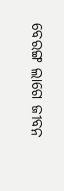ବେରଙ୍ଗ ଲାଗେ ଜୀବନ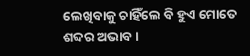ଲେଖିବାକୁ ଚାହିଁଲେ ବି ହୁଏ ମୋତେ ଶବ୍ଦର ଅଭାବ।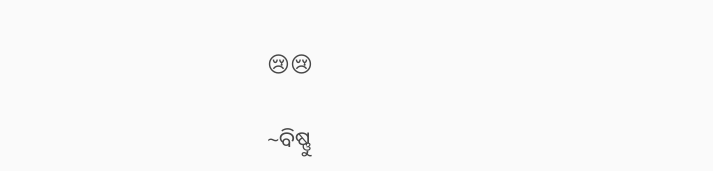😢😢

~ବିଷ୍ଣୁ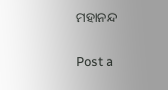ମହାନନ୍ଦ

Post a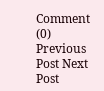Comment (0)
Previous Post Next Post